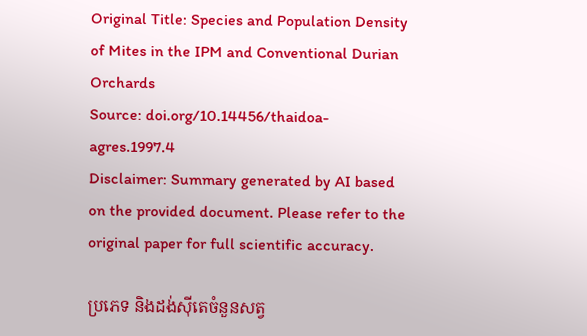Original Title: Species and Population Density of Mites in the IPM and Conventional Durian Orchards
Source: doi.org/10.14456/thaidoa-agres.1997.4
Disclaimer: Summary generated by AI based on the provided document. Please refer to the original paper for full scientific accuracy.

ប្រភេទ និងដង់ស៊ីតេចំនួនសត្វ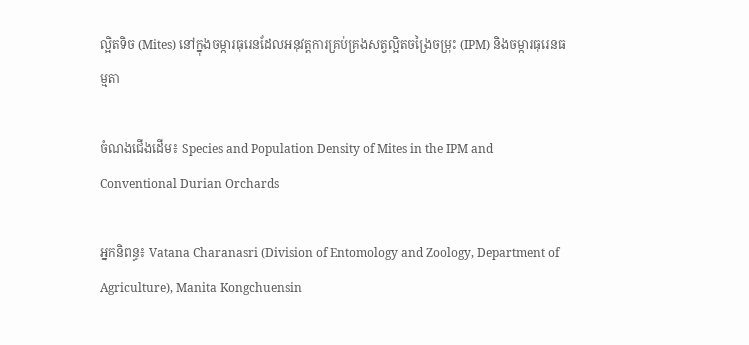ល្អិតទិច (Mites) នៅក្នុងចម្ការធុរេនដែលអនុវត្តការគ្រប់គ្រងសត្វល្អិតចង្រៃចម្រុះ (IPM) និងចម្ការធុរេនធម្មតា

ចំណងជើងដើម៖ Species and Population Density of Mites in the IPM and Conventional Durian Orchards

អ្នកនិពន្ធ៖ Vatana Charanasri (Division of Entomology and Zoology, Department of Agriculture), Manita Kongchuensin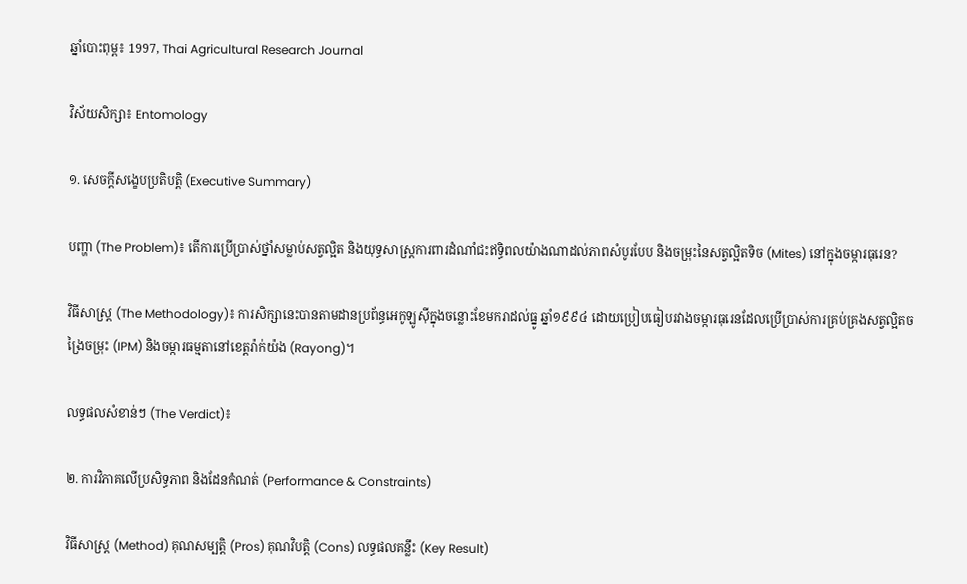ឆ្នាំបោះពុម្ព៖ 1997, Thai Agricultural Research Journal

វិស័យសិក្សា៖ Entomology

១. សេចក្តីសង្ខេបប្រតិបត្តិ (Executive Summary)

បញ្ហា (The Problem)៖ តើការប្រើប្រាស់ថ្នាំសម្លាប់សត្វល្អិត និងយុទ្ធសាស្ត្រការពារដំណាំជះឥទ្ធិពលយ៉ាងណាដល់ភាពសំបូរបែប និងចម្រុះនៃសត្វល្អិតទិច (Mites) នៅក្នុងចម្ការធុរេន?

វិធីសាស្ត្រ (The Methodology)៖ ការសិក្សានេះបានតាមដានប្រព័ន្ធអេកូឡូស៊ីក្នុងចន្លោះខែមករាដល់ធ្នូ ឆ្នាំ១៩៩៤ ដោយប្រៀបធៀបរវាងចម្ការធុរេនដែលប្រើប្រាស់ការគ្រប់គ្រងសត្វល្អិតចង្រៃចម្រុះ (IPM) និងចម្ការធម្មតានៅខេត្តរ៉ាក់យ៉ង (Rayong)។

លទ្ធផលសំខាន់ៗ (The Verdict)៖

២. ការវិភាគលើប្រសិទ្ធភាព និងដែនកំណត់ (Performance & Constraints)

វិធីសាស្ត្រ (Method) គុណសម្បត្តិ (Pros) គុណវិបត្តិ (Cons) លទ្ធផលគន្លឹះ (Key Result)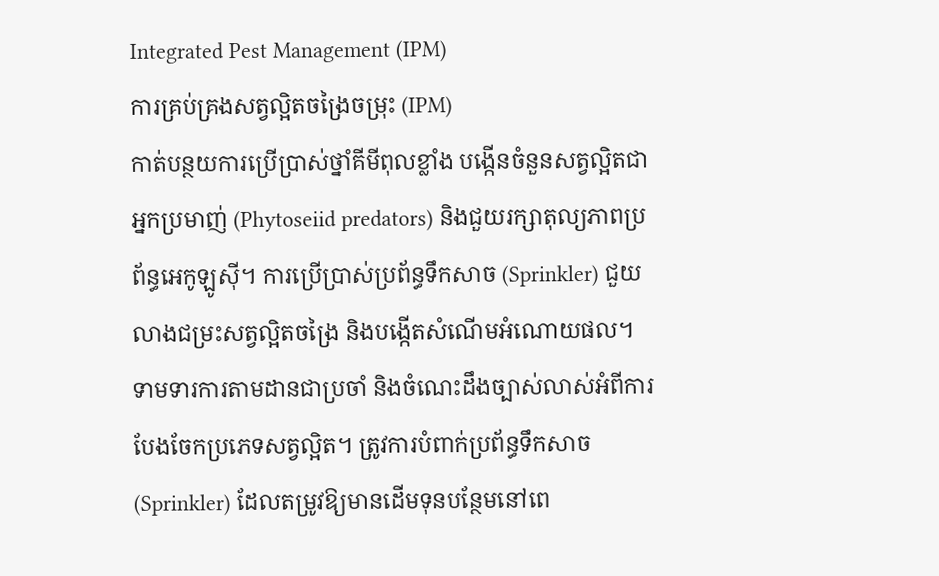Integrated Pest Management (IPM)
ការគ្រប់គ្រងសត្វល្អិតចង្រៃចម្រុះ (IPM)
កាត់បន្ថយការប្រើប្រាស់ថ្នាំគីមីពុលខ្លាំង បង្កើនចំនួនសត្វល្អិតជាអ្នកប្រមាញ់ (Phytoseiid predators) និងជួយរក្សាតុល្យភាពប្រព័ន្ធអេកូឡូស៊ី។ ការប្រើប្រាស់ប្រព័ន្ធទឹកសាច (Sprinkler) ជួយលាងជម្រះសត្វល្អិតចង្រៃ និងបង្កើតសំណើមអំណោយផល។ ទាមទារការតាមដានជាប្រចាំ និងចំណេះដឹងច្បាស់លាស់អំពីការបែងចែកប្រភេទសត្វល្អិត។ ត្រូវការបំពាក់ប្រព័ន្ធទឹកសាច (Sprinkler) ដែលតម្រូវឱ្យមានដើមទុនបន្ថែមនៅពេ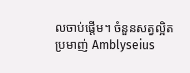លចាប់ផ្តើម។ ចំនួនសត្វល្អិតប្រមាញ់ Amblyseius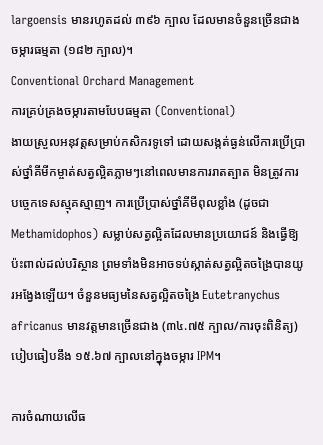largoensis មានរហូតដល់ ៣៩៦ ក្បាល ដែលមានចំនួនច្រើនជាងចម្ការធម្មតា (១៨២ ក្បាល)។
Conventional Orchard Management
ការគ្រប់គ្រងចម្ការតាមបែបធម្មតា (Conventional)
ងាយស្រួលអនុវត្តសម្រាប់កសិករទូទៅ ដោយសង្កត់ធ្ងន់លើការប្រើប្រាស់ថ្នាំគីមីកម្ចាត់សត្វល្អិតភ្លាមៗនៅពេលមានការរាតត្បាត មិនត្រូវការបច្ចេកទេសស្មុគស្មាញ។ ការប្រើប្រាស់ថ្នាំគីមីពុលខ្លាំង (ដូចជា Methamidophos) សម្លាប់សត្វល្អិតដែលមានប្រយោជន៍ និងធ្វើឱ្យប៉ះពាល់ដល់បរិស្ថាន ព្រមទាំងមិនអាចទប់ស្កាត់សត្វល្អិតចង្រៃបានយូរអង្វែងឡើយ។ ចំនួនមធ្យមនៃសត្វល្អិតចង្រៃ Eutetranychus africanus មានវត្តមានច្រើនជាង (៣៤.៧៥ ក្បាល/ការចុះពិនិត្យ) បៀបធៀបនឹង ១៥.៦៧ ក្បាលនៅក្នុងចម្ការ IPM។

ការចំណាយលើធ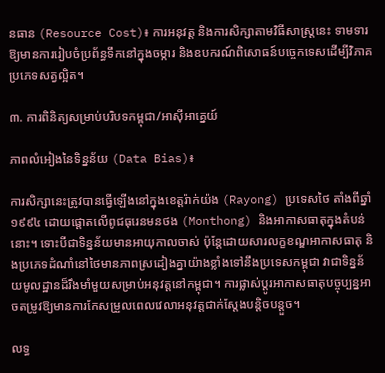នធាន (Resource Cost)៖ ការអនុវត្ត និងការសិក្សាតាមវិធីសាស្ត្រនេះ ទាមទារឱ្យមានការរៀបចំប្រព័ន្ធទឹកនៅក្នុងចម្ការ និងឧបករណ៍ពិសោធន៍បច្ចេកទេសដើម្បីវិភាគប្រភេទសត្វល្អិត។

៣. ការពិនិត្យសម្រាប់បរិបទកម្ពុជា/អាស៊ីអាគ្នេយ៍

ភាពលំអៀងនៃទិន្នន័យ (Data Bias)៖

ការសិក្សានេះត្រូវបានធ្វើឡើងនៅក្នុងខេត្តរ៉ាក់យ៉ង (Rayong) ប្រទេសថៃ តាំងពីឆ្នាំ១៩៩៤ ដោយផ្តោតលើពូជធុរេនមនថង (Monthong) និងអាកាសធាតុក្នុងតំបន់នោះ។ ទោះបីជាទិន្នន័យមានអាយុកាលចាស់ ប៉ុន្តែដោយសារលក្ខខណ្ឌអាកាសធាតុ និងប្រភេទដំណាំនៅថៃមានភាពស្រដៀងគ្នាយ៉ាងខ្លាំងទៅនឹងប្រទេសកម្ពុជា វាជាទិន្នន័យមូលដ្ឋានដ៏រឹងមាំមួយសម្រាប់អនុវត្តនៅកម្ពុជា។ ការផ្លាស់ប្តូរអាកាសធាតុបច្ចុប្បន្នអាចតម្រូវឱ្យមានការកែសម្រួលពេលវេលាអនុវត្តជាក់ស្តែងបន្តិចបន្តួច។

លទ្ធ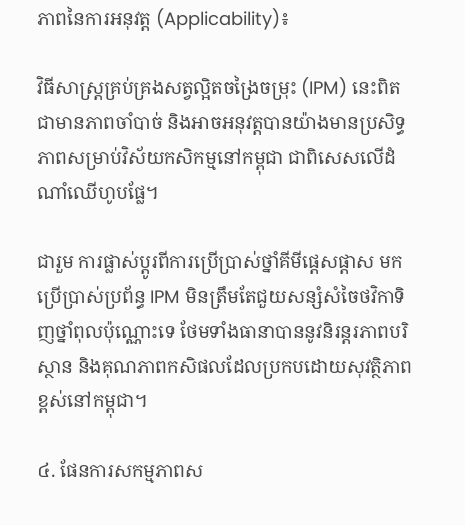ភាពនៃការអនុវត្ត (Applicability)៖

វិធីសាស្ត្រគ្រប់គ្រងសត្វល្អិតចង្រៃចម្រុះ (IPM) នេះពិតជាមានភាពចាំបាច់ និងអាចអនុវត្តបានយ៉ាងមានប្រសិទ្ធភាពសម្រាប់វិស័យកសិកម្មនៅកម្ពុជា ជាពិសេសលើដំណាំឈើហូបផ្លែ។

ជារួម ការផ្លាស់ប្តូរពីការប្រើប្រាស់ថ្នាំគីមីផ្តេសផ្តាស មកប្រើប្រាស់ប្រព័ន្ធ IPM មិនត្រឹមតែជួយសន្សំសំចៃថវិកាទិញថ្នាំពុលប៉ុណ្ណោះទេ ថែមទាំងធានាបាននូវនិរន្តរភាពបរិស្ថាន និងគុណភាពកសិផលដែលប្រកបដោយសុវត្ថិភាពខ្ពស់នៅកម្ពុជា។

៤. ផែនការសកម្មភាពស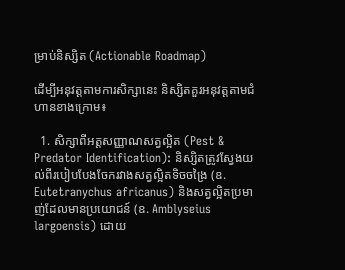ម្រាប់និស្សិត (Actionable Roadmap)

ដើម្បីអនុវត្តតាមការសិក្សានេះ និស្សិតគួរអនុវត្តតាមជំហានខាងក្រោម៖

  1. សិក្សាពីអត្តសញ្ញាណសត្វល្អិត (Pest & Predator Identification): និស្សិតត្រូវស្វែងយល់ពីរបៀបបែងចែករវាងសត្វល្អិតទិចចង្រៃ (ឧ. Eutetranychus africanus) និងសត្វល្អិតប្រមាញ់ដែលមានប្រយោជន៍ (ឧ. Amblyseius largoensis) ដោយ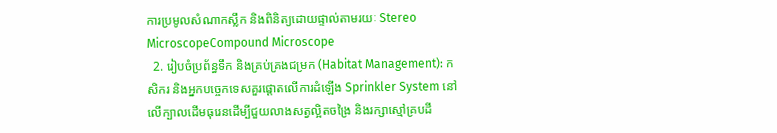ការប្រមូលសំណាកស្លឹក និងពិនិត្យដោយផ្ទាល់តាមរយៈ Stereo MicroscopeCompound Microscope
  2. រៀបចំប្រព័ន្ធទឹក និងគ្រប់គ្រងជម្រក (Habitat Management): កសិករ និងអ្នកបច្ចេកទេសគួរផ្តោតលើការដំឡើង Sprinkler System នៅលើក្បាលដើមធុរេនដើម្បីជួយលាងសត្វល្អិតចង្រៃ និងរក្សាស្មៅគ្របដី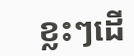ខ្លះៗដើ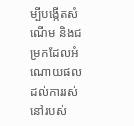ម្បីបង្កើតសំណើម និងជម្រកដែលអំណោយផលដល់ការរស់នៅរបស់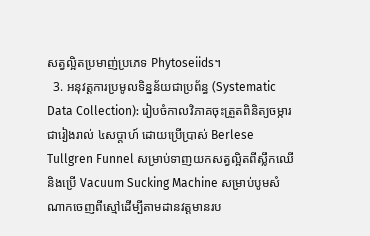សត្វល្អិតប្រមាញ់ប្រភេទ Phytoseiids។
  3. អនុវត្តការប្រមូលទិន្នន័យជាប្រព័ន្ធ (Systematic Data Collection): រៀបចំកាលវិភាគចុះត្រួតពិនិត្យចម្ការជារៀងរាល់ ៤សប្តាហ៍ ដោយប្រើប្រាស់ Berlese Tullgren Funnel សម្រាប់ទាញយកសត្វល្អិតពីស្លឹកឈើ និងប្រើ Vacuum Sucking Machine សម្រាប់បូមសំណាកចេញពីស្មៅដើម្បីតាមដានវត្តមានរប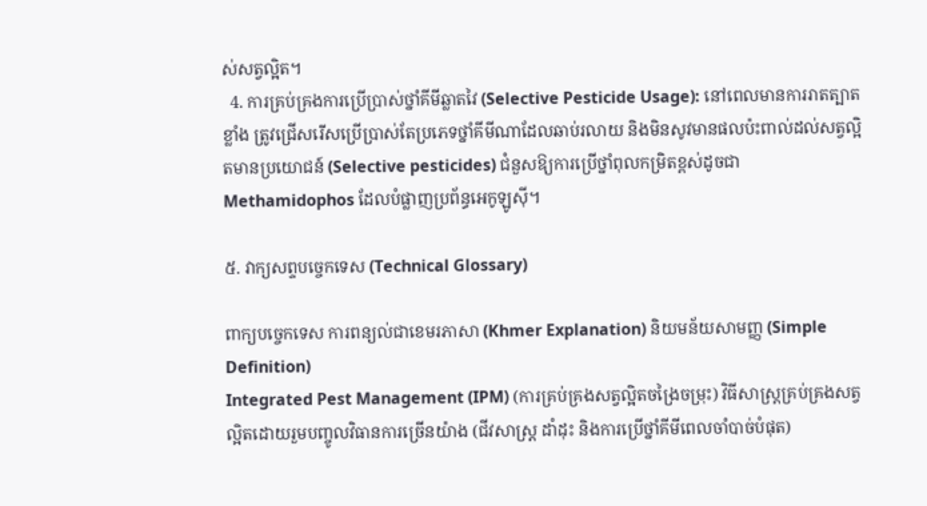ស់សត្វល្អិត។
  4. ការគ្រប់គ្រងការប្រើប្រាស់ថ្នាំគីមីឆ្លាតវៃ (Selective Pesticide Usage): នៅពេលមានការរាតត្បាតខ្លាំង ត្រូវជ្រើសរើសប្រើប្រាស់តែប្រភេទថ្នាំគីមីណាដែលឆាប់រលាយ និងមិនសូវមានផលប៉ះពាល់ដល់សត្វល្អិតមានប្រយោជន៍ (Selective pesticides) ជំនួសឱ្យការប្រើថ្នាំពុលកម្រិតខ្ពស់ដូចជា Methamidophos ដែលបំផ្លាញប្រព័ន្ធអេកូឡូស៊ី។

៥. វាក្យសព្ទបច្ចេកទេស (Technical Glossary)

ពាក្យបច្ចេកទេស ការពន្យល់ជាខេមរភាសា (Khmer Explanation) និយមន័យសាមញ្ញ (Simple Definition)
Integrated Pest Management (IPM) (ការគ្រប់គ្រងសត្វល្អិតចង្រៃចម្រុះ) វិធីសាស្ត្រគ្រប់គ្រងសត្វល្អិតដោយរួមបញ្ចូលវិធានការច្រើនយ៉ាង (ជីវសាស្ត្រ ដាំដុះ និងការប្រើថ្នាំគីមីពេលចាំបាច់បំផុត)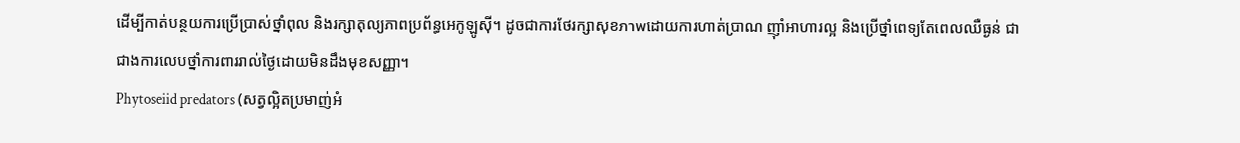ដើម្បីកាត់បន្ថយការប្រើប្រាស់ថ្នាំពុល និងរក្សាតុល្យភាពប្រព័ន្ធអេកូឡូស៊ី។ ដូចជាការថែរក្សាសុខภาพដោយការហាត់ប្រាណ ញ៉ាំអាហារល្អ និងប្រើថ្នាំពេទ្យតែពេលឈឺធ្ងន់ ជាជាងការលេបថ្នាំការពាររាល់ថ្ងៃដោយមិនដឹងមុខសញ្ញា។
Phytoseiid predators (សត្វល្អិតប្រមាញ់អំ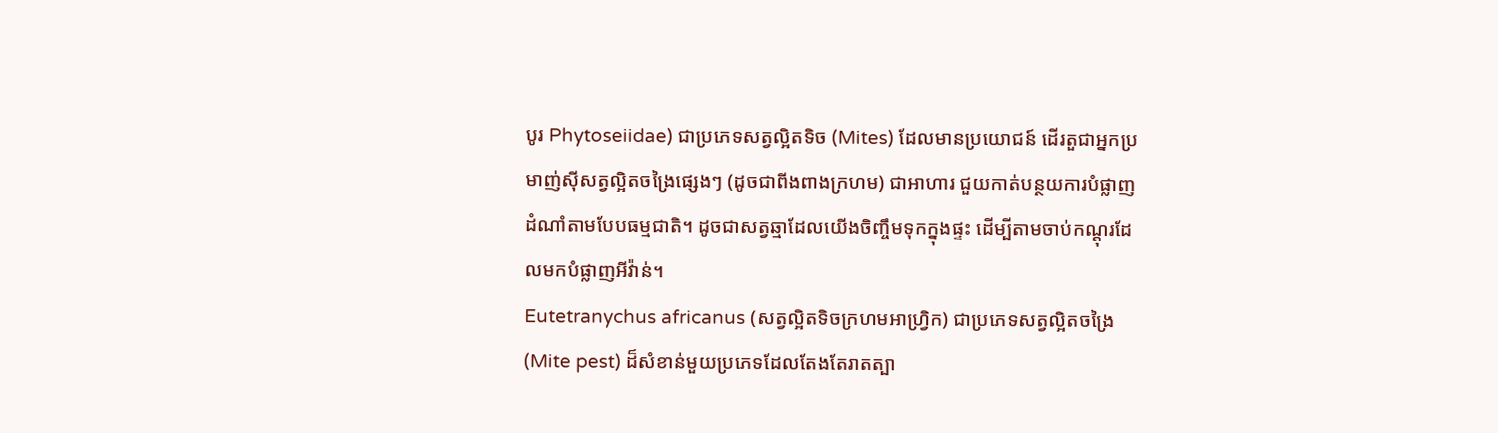បូរ Phytoseiidae) ជាប្រភេទសត្វល្អិតទិច (Mites) ដែលមានប្រយោជន៍ ដើរតួជាអ្នកប្រមាញ់ស៊ីសត្វល្អិតចង្រៃផ្សេងៗ (ដូចជាពីងពាងក្រហម) ជាអាហារ ជួយកាត់បន្ថយការបំផ្លាញដំណាំតាមបែបធម្មជាតិ។ ដូចជាសត្វឆ្មាដែលយើងចិញ្ចឹមទុកក្នុងផ្ទះ ដើម្បីតាមចាប់កណ្តុរដែលមកបំផ្លាញអីវ៉ាន់។
Eutetranychus africanus (សត្វល្អិតទិចក្រហមអាហ្វ្រិក) ជាប្រភេទសត្វល្អិតចង្រៃ (Mite pest) ដ៏សំខាន់មួយប្រភេទដែលតែងតែរាតត្បា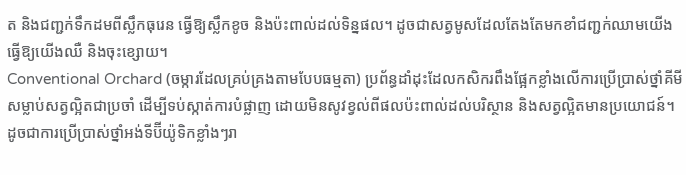ត និងជញ្ជក់ទឹកដមពីស្លឹកធុរេន ធ្វើឱ្យស្លឹកខូច និងប៉ះពាល់ដល់ទិន្នផល។ ដូចជាសត្វមូសដែលតែងតែមកខាំជញ្ជក់ឈាមយើង ធ្វើឱ្យយើងឈឺ និងចុះខ្សោយ។
Conventional Orchard (ចម្ការដែលគ្រប់គ្រងតាមបែបធម្មតា) ប្រព័ន្ធដាំដុះដែលកសិករពឹងផ្អែកខ្លាំងលើការប្រើប្រាស់ថ្នាំគីមីសម្លាប់សត្វល្អិតជាប្រចាំ ដើម្បីទប់ស្កាត់ការបំផ្លាញ ដោយមិនសូវខ្វល់ពីផលប៉ះពាល់ដល់បរិស្ថាន និងសត្វល្អិតមានប្រយោជន៍។ ដូចជាការប្រើប្រាស់ថ្នាំអង់ទីប៊ីយ៉ូទិកខ្លាំងៗរា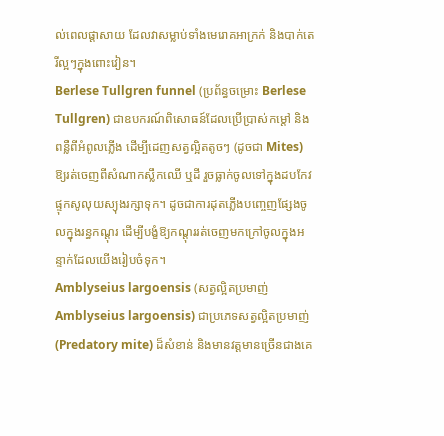ល់ពេលផ្តាសាយ ដែលវាសម្លាប់ទាំងមេរោគអាក្រក់ និងបាក់តេរីល្អៗក្នុងពោះវៀន។
Berlese Tullgren funnel (ប្រព័ន្ធចម្រោះ Berlese Tullgren) ជាឧបករណ៍ពិសោធន៍ដែលប្រើប្រាស់កម្តៅ និងពន្លឺពីអំពូលភ្លើង ដើម្បីដេញសត្វល្អិតតូចៗ (ដូចជា Mites) ឱ្យរត់ចេញពីសំណាកស្លឹកឈើ ឬដី រួចធ្លាក់ចូលទៅក្នុងដបកែវផ្ទុកសូលុយស្យុងរក្សាទុក។ ដូចជាការដុតភ្លើងបញ្ចេញផ្សែងចូលក្នុងរន្ធកណ្តុរ ដើម្បីបង្ខំឱ្យកណ្តុររត់ចេញមកក្រៅចូលក្នុងអន្ទាក់ដែលយើងរៀបចំទុក។
Amblyseius largoensis (សត្វល្អិតប្រមាញ់ Amblyseius largoensis) ជាប្រភេទសត្វល្អិតប្រមាញ់ (Predatory mite) ដ៏សំខាន់ និងមានវត្តមានច្រើនជាងគេ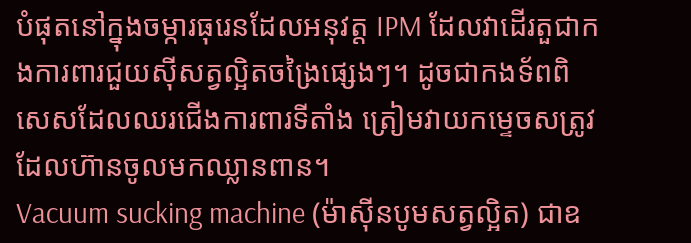បំផុតនៅក្នុងចម្ការធុរេនដែលអនុវត្ត IPM ដែលវាដើរតួជាកងការពារជួយស៊ីសត្វល្អិតចង្រៃផ្សេងៗ។ ដូចជាកងទ័ពពិសេសដែលឈរជើងការពារទីតាំង ត្រៀមវាយកម្ទេចសត្រូវដែលហ៊ានចូលមកឈ្លានពាន។
Vacuum sucking machine (ម៉ាស៊ីនបូមសត្វល្អិត) ជាឧ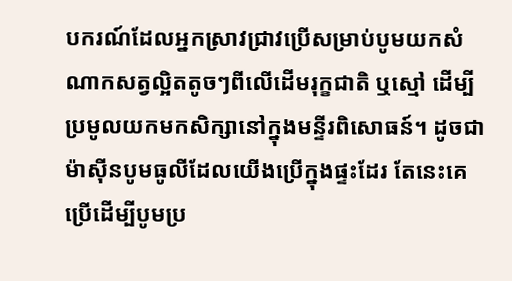បករណ៍ដែលអ្នកស្រាវជ្រាវប្រើសម្រាប់បូមយកសំណាកសត្វល្អិតតូចៗពីលើដើមរុក្ខជាតិ ឬស្មៅ ដើម្បីប្រមូលយកមកសិក្សានៅក្នុងមន្ទីរពិសោធន៍។ ដូចជាម៉ាស៊ីនបូមធូលីដែលយើងប្រើក្នុងផ្ទះដែរ តែនេះគេប្រើដើម្បីបូមប្រ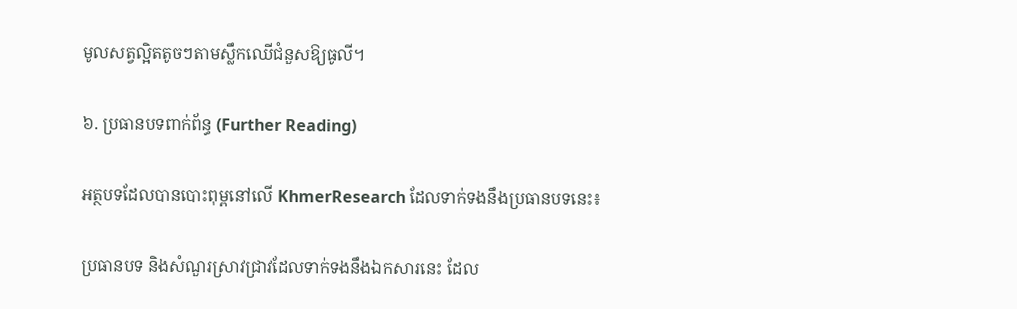មូលសត្វល្អិតតូចៗតាមស្លឹកឈើជំនួសឱ្យធូលី។

៦. ប្រធានបទពាក់ព័ន្ធ (Further Reading)

អត្ថបទដែលបានបោះពុម្ពនៅលើ KhmerResearch ដែលទាក់ទងនឹងប្រធានបទនេះ៖

ប្រធានបទ និងសំណួរស្រាវជ្រាវដែលទាក់ទងនឹងឯកសារនេះ ដែល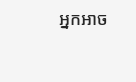អ្នកអាច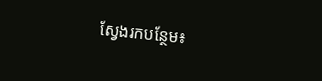ស្វែងរកបន្ថែម៖